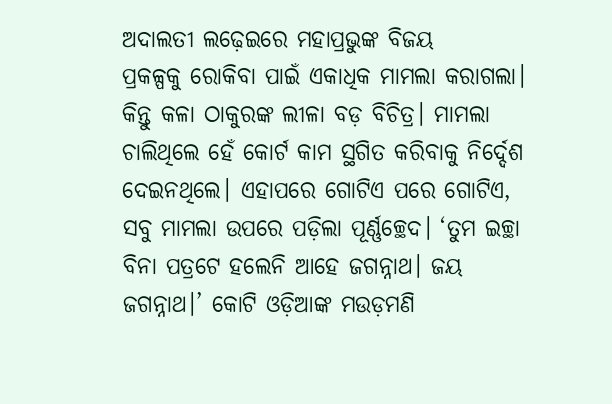ଅଦାଲତୀ ଲଢ଼େଇରେ ମହାପ୍ରଭୁଙ୍କ ବିଜୟ
ପ୍ରକଳ୍ପକୁ ରୋକିବା ପାଇଁ ଏକାଧିକ ମାମଲା କରାଗଲା। କିନ୍ତୁ କଳା ଠାକୁରଙ୍କ ଲୀଳା ବଡ଼ ବିଚିତ୍ର। ମାମଲା ଚାଲିଥିଲେ ହେଁ କୋର୍ଟ କାମ ସ୍ଥଗିତ କରିବାକୁ ନିର୍ଦ୍ଦେଶ ଦେଇନଥିଲେ। ଏହାପରେ ଗୋଟିଏ ପରେ ଗୋଟିଏ, ସବୁ ମାମଲା ଉପରେ ପଡ଼ିଲା ପୂର୍ଣ୍ଣଚ୍ଛେଦ। ‘ତୁମ ଇଚ୍ଛା ବିନା ପତ୍ରଟେ ହଲେନି ଆହେ ଜଗନ୍ନାଥ। ଜୟ ଜଗନ୍ନାଥ।’ କୋଟି ଓଡ଼ିଆଙ୍କ ମଉଡ଼ମଣି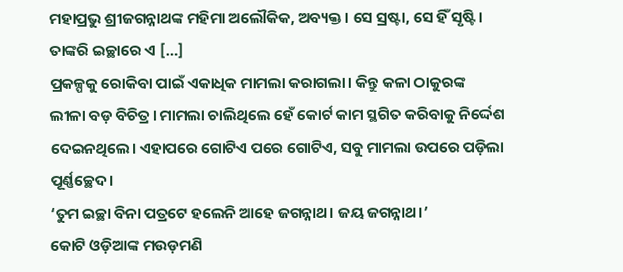ମହାପ୍ରଭୁ ଶ୍ରୀଜଗନ୍ନାଥଙ୍କ ମହିମା ଅଲୌକିକ, ଅବ୍ୟକ୍ତ। ସେ ସ୍ରଷ୍ଟା, ସେ ହିଁ ସୃଷ୍ଟି। ତାଙ୍କରି ଇଚ୍ଛାରେ ଏ […]
ପ୍ରକଳ୍ପକୁ ରୋକିବା ପାଇଁ ଏକାଧିକ ମାମଲା କରାଗଲା। କିନ୍ତୁ କଳା ଠାକୁରଙ୍କ ଲୀଳା ବଡ଼ ବିଚିତ୍ର। ମାମଲା ଚାଲିଥିଲେ ହେଁ କୋର୍ଟ କାମ ସ୍ଥଗିତ କରିବାକୁ ନିର୍ଦ୍ଦେଶ ଦେଇନଥିଲେ। ଏହାପରେ ଗୋଟିଏ ପରେ ଗୋଟିଏ, ସବୁ ମାମଲା ଉପରେ ପଡ଼ିଲା ପୂର୍ଣ୍ଣଚ୍ଛେଦ।
‘ତୁମ ଇଚ୍ଛା ବିନା ପତ୍ରଟେ ହଲେନି ଆହେ ଜଗନ୍ନାଥ। ଜୟ ଜଗନ୍ନାଥ।’
କୋଟି ଓଡ଼ିଆଙ୍କ ମଉଡ଼ମଣି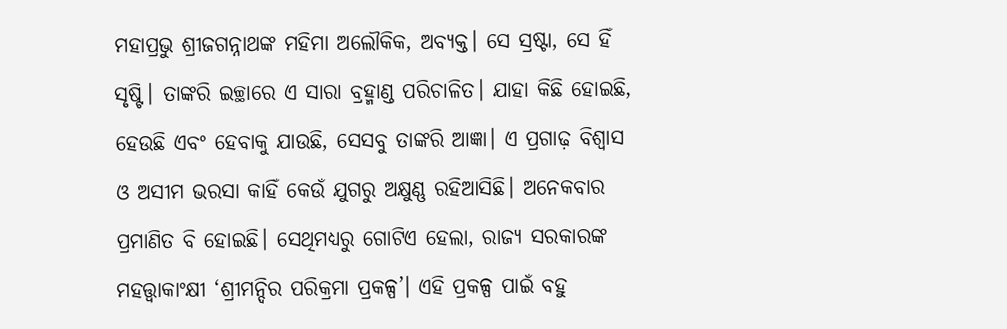ମହାପ୍ରଭୁ ଶ୍ରୀଜଗନ୍ନାଥଙ୍କ ମହିମା ଅଲୌକିକ, ଅବ୍ୟକ୍ତ। ସେ ସ୍ରଷ୍ଟା, ସେ ହିଁ ସୃଷ୍ଟି। ତାଙ୍କରି ଇଚ୍ଛାରେ ଏ ସାରା ବ୍ରହ୍ମାଣ୍ଡ ପରିଚାଳିତ। ଯାହା କିଛି ହୋଇଛି, ହେଉଛି ଏବଂ ହେବାକୁ ଯାଉଛି, ସେସବୁ ତାଙ୍କରି ଆଜ୍ଞା। ଏ ପ୍ରଗାଢ଼ ବିଶ୍ବାସ ଓ ଅସୀମ ଭରସା କାହିଁ କେଉଁ ଯୁଗରୁ ଅକ୍ଷୁଣ୍ଣ ରହିଆସିଛି। ଅନେକବାର ପ୍ରମାଣିତ ବି ହୋଇଛି। ସେଥିମଧ୍ୟରୁ ଗୋଟିଏ ହେଲା, ରାଜ୍ୟ ସରକାରଙ୍କ ମହତ୍ତ୍ବାକାଂକ୍ଷୀ ‘ଶ୍ରୀମନ୍ଦିର ପରିକ୍ରମା ପ୍ରକଳ୍ପ’। ଏହି ପ୍ରକଳ୍ପ ପାଇଁ ବହୁ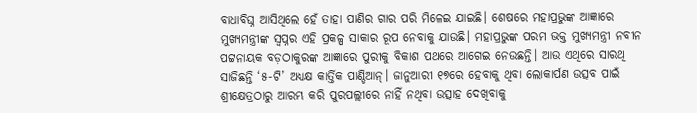ବାଧାବିଘ୍ନ ଆସିଥିଲେ ହେଁ ତାହା ପାଣିର ଗାର ପରି ମିଳେଇ ଯାଇଛି। ଶେଷରେ ମହାପ୍ରଭୁଙ୍କ ଆଜ୍ଞାରେ ମୁଖ୍ୟମନ୍ତ୍ରୀଙ୍କ ସ୍ବପ୍ନର ଏହି ପ୍ରକଳ୍ପ ସାକାର ରୂପ ନେବାକୁ ଯାଉଛି। ମହାପ୍ରଭୁଙ୍କ ପରମ ଭକ୍ତ ମୁଖ୍ୟମନ୍ତ୍ରୀ ନବୀନ ପଟ୍ଟନାୟକ ବଡ଼ଠାକୁରଙ୍କ ଆଜ୍ଞାରେ ପୁରୀକୁ ବିକାଶ ପଥରେ ଆଗେଇ ନେଉଛନ୍ତି। ଆଉ ଏଥିରେ ସାରଥି ସାଜିଛନ୍ତି ‘୫-ଟି’ ଅଧ୍ୟକ୍ଷ କାର୍ତ୍ତିକ ପାଣ୍ଡିଆନ୍। ଜାନୁଆରୀ ୧୭ରେ ହେବାକୁ ଥିବା ଲୋକାର୍ପଣ ଉତ୍ସବ ପାଇଁ ଶ୍ରୀକ୍ଷେତ୍ରଠାରୁ ଆରମ୍ଭ କରି ପୁରପଲ୍ଲୀରେ ନାହିଁ ନଥିବା ଉତ୍ସାହ ଦେଖିବାକୁ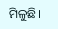ମିଳୁଛି।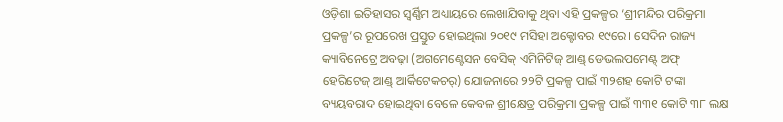ଓଡ଼ିଶା ଇତିହାସର ସ୍ବର୍ଣ୍ଣିମ ଅଧ୍ୟାୟରେ ଲେଖାଯିବାକୁ ଥିବା ଏହି ପ୍ରକଳ୍ପର ‘ଶ୍ରୀମନ୍ଦିର ପରିକ୍ରମା ପ୍ରକଳ୍ପ’ର ରୂପରେଖ ପ୍ରସ୍ତୁତ ହୋଇଥିଲା ୨୦୧୯ ମସିହା ଅକ୍ଟୋବର ୧୯ରେ। ସେଦିନ ରାଜ୍ୟ କ୍ୟାବିନେଟ୍ରେ ଅବଢ଼ା (ଅଗମେଣ୍ଟେସନ ବେସିକ୍ ଏମିନିଟିଜ୍ ଆଣ୍ଡ୍ ଡେଭଲପମେଣ୍ଟ୍ ଅଫ୍ ହେରିଟେଜ୍ ଆଣ୍ଡ୍ ଆର୍କିଟେକଚର୍) ଯୋଜନାରେ ୨୨ଟି ପ୍ରକଳ୍ପ ପାଇଁ ୩୨ଶହ କୋଟି ଟଙ୍କା ବ୍ୟୟବରାଦ ହୋଇଥିବା ବେଳେ କେବଳ ଶ୍ରୀକ୍ଷେତ୍ର ପରିକ୍ରମା ପ୍ରକଳ୍ପ ପାଇଁ ୩୩୧ କୋଟି ୩୮ ଲକ୍ଷ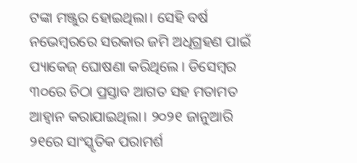ଟଙ୍କା ମଞ୍ଜୁର ହୋଇଥିଲା। ସେହି ବର୍ଷ ନଭେମ୍ବରରେ ସରକାର ଜମି ଅଧିଗ୍ରହଣ ପାଇଁ ପ୍ୟାକେଜ୍ ଘୋଷଣା କରିଥିଲେ। ଡିସେମ୍ବର ୩୦ରେ ଚିଠା ପ୍ରସ୍ତାବ ଆଗତ ସହ ମତାମତ ଆହ୍ବାନ କରାଯାଇଥିଲା। ୨୦୨୧ ଜାନୁଆରି ୨୧ରେ ସାଂସ୍କୃତିକ ପରାମର୍ଶ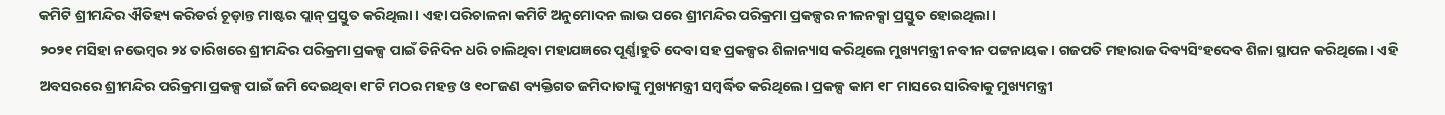କମିଟି ଶ୍ରୀମନ୍ଦିର ଐତିହ୍ୟ କରିଡର୍ର ଚୂଡ଼ାନ୍ତ ମାଷ୍ଟର ପ୍ଲାନ୍ ପ୍ରସ୍ତୁତ କରିଥିଲା। ଏହା ପରିଚାଳନା କମିଟି ଅନୁମୋଦନ ଲାଭ ପରେ ଶ୍ରୀମନ୍ଦିର ପରିକ୍ରମା ପ୍ରକଳ୍ପର ନୀଳନକ୍ସା ପ୍ରସ୍ତୁତ ହୋଇଥିଲା।
୨୦୨୧ ମସିହା ନଭେମ୍ବର ୨୪ ତାରିଖରେ ଶ୍ରୀମନ୍ଦିର ପରିକ୍ରମା ପ୍ରକଳ୍ପ ପାଇଁ ତିନିଦିନ ଧରି ଚାଲିଥିବା ମହାଯଜ୍ଞରେ ପୂର୍ଣ୍ଣାହୁତି ଦେବା ସହ ପ୍ରକଳ୍ପର ଶିଳାନ୍ୟାସ କରିଥିଲେ ମୁଖ୍ୟମନ୍ତ୍ରୀ ନବୀନ ପଟ୍ଟନାୟକ। ଗଜପତି ମହାରାଜ ଦିବ୍ୟସିଂହଦେବ ଶିଳା ସ୍ଥାପନ କରିଥିଲେ। ଏହି ଅବସରରେ ଶ୍ରୀମନ୍ଦିର ପରିକ୍ରମା ପ୍ରକଳ୍ପ ପାଇଁ ଜମି ଦେଇଥିବା ୧୮ଟି ମଠର ମହନ୍ତ ଓ ୧୦୮ଜଣ ବ୍ୟକ୍ତିଗତ ଜମିଦାତାଙ୍କୁ ମୁଖ୍ୟମନ୍ତ୍ରୀ ସମ୍ବର୍ଦ୍ଧିତ କରିଥିଲେ। ପ୍ରକଳ୍ପ କାମ ୧୮ ମାସରେ ସାରିବାକୁ ମୁଖ୍ୟମନ୍ତ୍ରୀ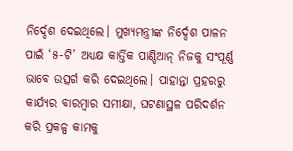ନିର୍ଦ୍ଦେଶ ଦେଇଥିଲେ। ମୁଖ୍ୟମନ୍ତ୍ରୀଙ୍କ ନିର୍ଦ୍ଦେଶ ପାଳନ ପାଇଁ ‘୫-ଟି’ ଅଧ୍ୟକ୍ଷ କାର୍ତ୍ତିକ ପାଣ୍ଡିଆନ୍ ନିଜକୁ ସଂପୂର୍ଣ୍ଣ ଭାବେ ଉତ୍ସର୍ଗ କରି ଦେଇଥିଲେ। ପାହାନ୍ତା ପ୍ରହରରୁ କାର୍ଯ୍ୟର ବାରମ୍ବାର ସମୀକ୍ଷା, ଘଟଣାସ୍ଥଳ ପରିଦର୍ଶନ କରି ପ୍ରକଳ୍ପ କାମକୁ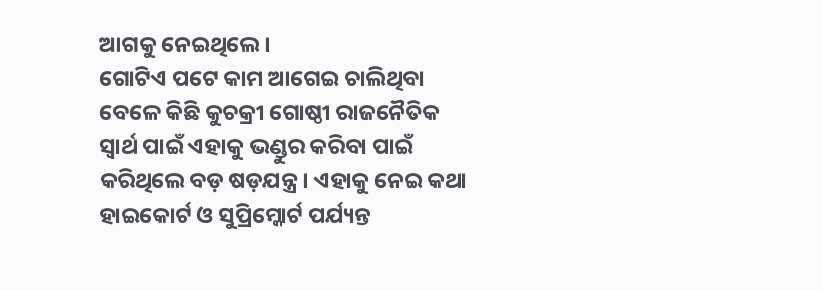ଆଗକୁ ନେଇଥିଲେ।
ଗୋଟିଏ ପଟେ କାମ ଆଗେଇ ଚାଲିଥିବା ବେଳେ କିଛି କୁଚକ୍ରୀ ଗୋଷ୍ଠୀ ରାଜନୈତିକ ସ୍ବାର୍ଥ ପାଇଁ ଏହାକୁ ଭଣ୍ଡୁର କରିବା ପାଇଁ କରିଥିଲେ ବଡ଼ ଷଡ଼ଯନ୍ତ୍ର। ଏହାକୁ ନେଇ କଥା ହାଇକୋର୍ଟ ଓ ସୁପ୍ରିମ୍କୋର୍ଟ ପର୍ଯ୍ୟନ୍ତ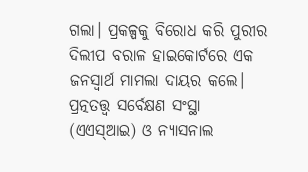ଗଲା। ପ୍ରକଳ୍ପକୁ ବିରୋଧ କରି ପୁରୀର ଦିଲୀପ ବରାଳ ହାଇକୋର୍ଟରେ ଏକ ଜନସ୍ବାର୍ଥ ମାମଲା ଦାୟର କଲେ। ପ୍ରତ୍ନତତ୍ତ୍ବ ସର୍ବେକ୍ଷଣ ସଂସ୍ଥା (ଏଏସ୍ଆଇ) ଓ ନ୍ୟାସନାଲ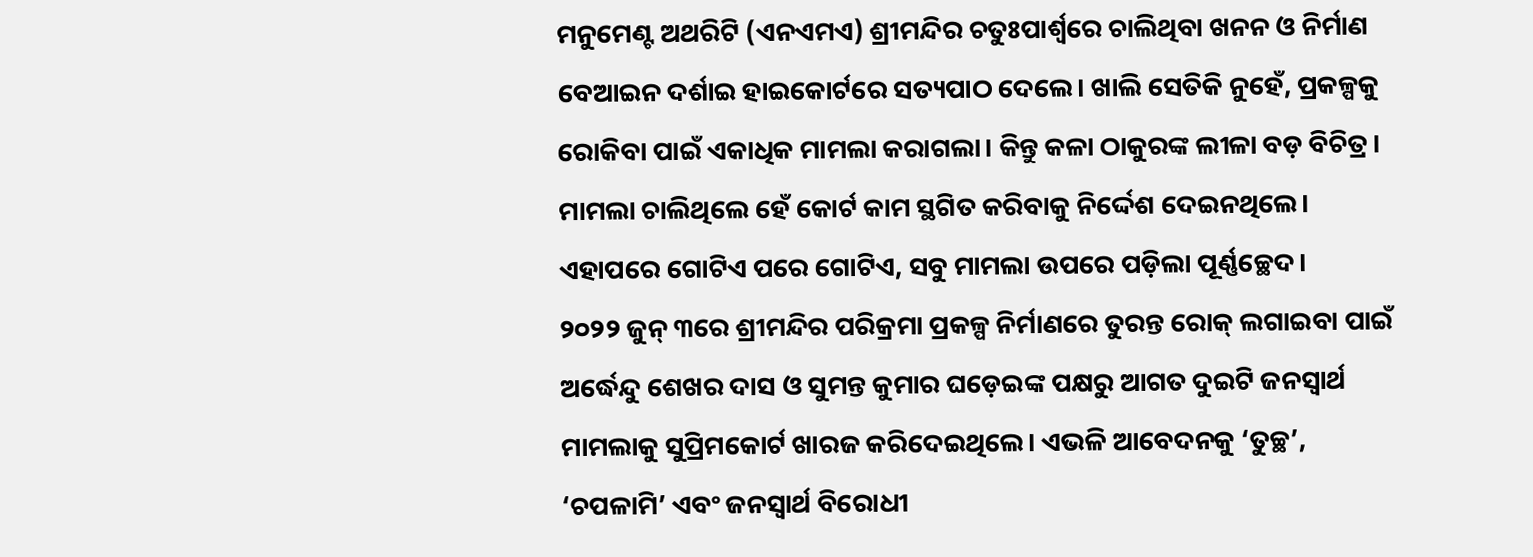ମନୁମେଣ୍ଟ ଅଥରିଟି (ଏନଏମଏ) ଶ୍ରୀମନ୍ଦିର ଚତୁଃପାର୍ଶ୍ବରେ ଚାଲିଥିବା ଖନନ ଓ ନିର୍ମାଣ ବେଆଇନ ଦର୍ଶାଇ ହାଇକୋର୍ଟରେ ସତ୍ୟପାଠ ଦେଲେ। ଖାଲି ସେତିକି ନୁହେଁ, ପ୍ରକଳ୍ପକୁ ରୋକିବା ପାଇଁ ଏକାଧିକ ମାମଲା କରାଗଲା। କିନ୍ତୁ କଳା ଠାକୁରଙ୍କ ଲୀଳା ବଡ଼ ବିଚିତ୍ର। ମାମଲା ଚାଲିଥିଲେ ହେଁ କୋର୍ଟ କାମ ସ୍ଥଗିତ କରିବାକୁ ନିର୍ଦ୍ଦେଶ ଦେଇନଥିଲେ। ଏହାପରେ ଗୋଟିଏ ପରେ ଗୋଟିଏ, ସବୁ ମାମଲା ଉପରେ ପଡ଼ିଲା ପୂର୍ଣ୍ଣଚ୍ଛେଦ।
୨୦୨୨ ଜୁନ୍ ୩ରେ ଶ୍ରୀମନ୍ଦିର ପରିକ୍ରମା ପ୍ରକଳ୍ପ ନିର୍ମାଣରେ ତୁରନ୍ତ ରୋକ୍ ଲଗାଇବା ପାଇଁ ଅର୍ଦ୍ଧେନ୍ଦୁ ଶେଖର ଦାସ ଓ ସୁମନ୍ତ କୁମାର ଘଡ଼େଇଙ୍କ ପକ୍ଷରୁ ଆଗତ ଦୁଇଟି ଜନସ୍ବାର୍ଥ ମାମଲାକୁ ସୁପ୍ରିମକୋର୍ଟ ଖାରଜ କରିଦେଇଥିଲେ। ଏଭଳି ଆବେଦନକୁ ‘ତୁଚ୍ଛ’, ‘ଚପଳାମି’ ଏବଂ ଜନସ୍ବାର୍ଥ ବିରୋଧୀ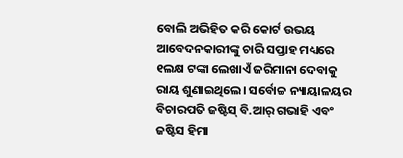ବୋଲି ଅଭିହିତ କରି କୋର୍ଟ ଉଭୟ ଆବେଦନକାରୀଙ୍କୁ ଚାରି ସପ୍ତାହ ମଧ୍ୟରେ ୧ଲକ୍ଷ ଟଙ୍କା ଲେଖାଏଁ ଜରିମାନା ଦେବାକୁ ରାୟ ଶୁଣାଇଥିଲେ। ସର୍ବୋଚ୍ଚ ନ୍ୟାୟାଳୟର ବିଚାରପତି ଜଷ୍ଟିସ୍ ବି.ଆର୍ ଗଭାହି ଏବଂ ଜଷ୍ଟିସ ହିମା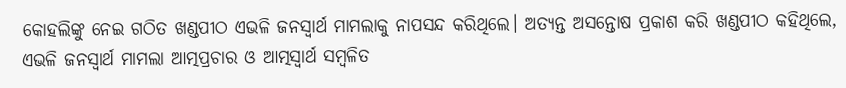କୋହଲିଙ୍କୁ ନେଇ ଗଠିତ ଖଣ୍ଡପୀଠ ଏଭଳି ଜନସ୍ବାର୍ଥ ମାମଲାକୁ ନାପସନ୍ଦ କରିଥିଲେ। ଅତ୍ୟନ୍ତ ଅସନ୍ତୋଷ ପ୍ରକାଶ କରି ଖଣ୍ଡପୀଠ କହିଥିଲେ, ଏଭଳି ଜନସ୍ବାର୍ଥ ମାମଲା ଆତ୍ମପ୍ରଚାର ଓ ଆତ୍ମସ୍ବାର୍ଥ ସମ୍ବଳିତ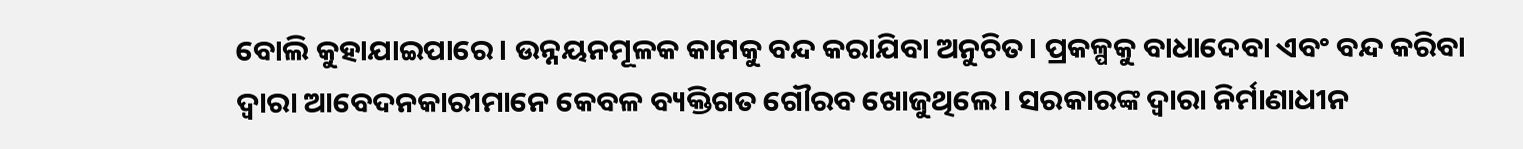ବୋଲି କୁହାଯାଇପାରେ। ଉନ୍ନୟନମୂଳକ କାମକୁ ବନ୍ଦ କରାଯିବା ଅନୁଚିତ। ପ୍ରକଳ୍ପକୁ ବାଧାଦେବା ଏବଂ ବନ୍ଦ କରିବା ଦ୍ୱାରା ଆବେଦନକାରୀମାନେ କେବଳ ବ୍ୟକ୍ତିଗତ ଗୌରବ ଖୋଜୁଥିଲେ। ସରକାରଙ୍କ ଦ୍ବାରା ନିର୍ମାଣାଧୀନ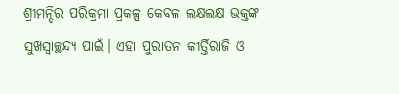ଶ୍ରୀମନ୍ଦିର ପରିକ୍ରମା ପ୍ରକଳ୍ପ କେବଳ ଲକ୍ଷଲକ୍ଷ ଭକ୍ତଙ୍କ ସୁଖସ୍ବାଚ୍ଛନ୍ଦ୍ୟ ପାଇଁ। ଏହା ପୁରାତନ କୀର୍ତ୍ତିରାଜି ଓ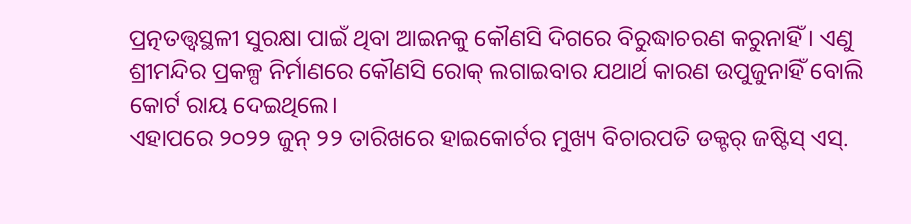ପ୍ରତ୍ନତତ୍ତ୍ବସ୍ଥଳୀ ସୁରକ୍ଷା ପାଇଁ ଥିବା ଆଇନକୁ କୌଣସି ଦିଗରେ ବିରୁଦ୍ଧାଚରଣ କରୁନାହିଁ। ଏଣୁ ଶ୍ରୀମନ୍ଦିର ପ୍ରକଳ୍ପ ନିର୍ମାଣରେ କୌଣସି ରୋକ୍ ଲଗାଇବାର ଯଥାର୍ଥ କାରଣ ଉପୁଜୁନାହିଁ ବୋଲି କୋର୍ଟ ରାୟ ଦେଇଥିଲେ।
ଏହାପରେ ୨୦୨୨ ଜୁନ୍ ୨୨ ତାରିଖରେ ହାଇକୋର୍ଟର ମୁଖ୍ୟ ବିଚାରପତି ଡକ୍ଟର୍ ଜଷ୍ଟିସ୍ ଏସ୍.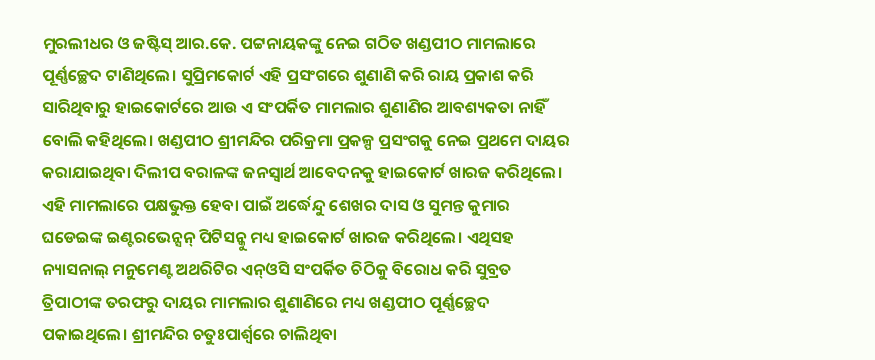ମୁରଲୀଧର ଓ ଜଷ୍ଟିସ୍ ଆର.କେ. ପଟ୍ଟନାୟକଙ୍କୁ ନେଇ ଗଠିତ ଖଣ୍ଡପୀଠ ମାମଲାରେ ପୂର୍ଣ୍ଣଚ୍ଛେଦ ଟାଣିଥିଲେ। ସୁପ୍ରିମକୋର୍ଟ ଏହି ପ୍ରସଂଗରେ ଶୁଣାଣି କରି ରାୟ ପ୍ରକାଶ କରି ସାରିଥିବାରୁ ହାଇକୋର୍ଟରେ ଆଉ ଏ ସଂପର୍କିତ ମାମଲାର ଶୁଣାଣିର ଆବଶ୍ୟକତା ନାହିଁ ବୋଲି କହିଥିଲେ। ଖଣ୍ଡପୀଠ ଶ୍ରୀମନ୍ଦିର ପରିକ୍ରମା ପ୍ରକଳ୍ପ ପ୍ରସଂଗକୁ ନେଇ ପ୍ରଥମେ ଦାୟର କରାଯାଇଥିବା ଦିଲୀପ ବରାଳଙ୍କ ଜନସ୍ବାର୍ଥ ଆବେଦନକୁ ହାଇକୋର୍ଟ ଖାରଜ କରିଥିଲେ। ଏହି ମାମଲାରେ ପକ୍ଷଭୁକ୍ତ ହେବା ପାଇଁ ଅର୍ଦ୍ଧେନ୍ଦୁ ଶେଖର ଦାସ ଓ ସୁମନ୍ତ କୁମାର ଘଡେଇଙ୍କ ଇଣ୍ଟରଭେନ୍ସନ୍ ପିଟିସନ୍କୁ ମଧ୍ୟ ହାଇକୋର୍ଟ ଖାରଜ କରିଥିଲେ। ଏଥିସହ ନ୍ୟାସନାଲ୍ ମନୁମେଣ୍ଟ ଅଥରିଟିର ଏନ୍ଓସି ସଂପର୍କିତ ଚିଠିକୁ ବିରୋଧ କରି ସୁବ୍ରତ ତ୍ରିପାଠୀଙ୍କ ତରଫରୁ ଦାୟର ମାମଲାର ଶୁଣାଣିରେ ମଧ୍ୟ ଖଣ୍ଡପୀଠ ପୂର୍ଣ୍ଣଚ୍ଛେଦ ପକାଇଥିଲେ। ଶ୍ରୀମନ୍ଦିର ଚତୁଃପାର୍ଶ୍ବରେ ଚାଲିଥିବା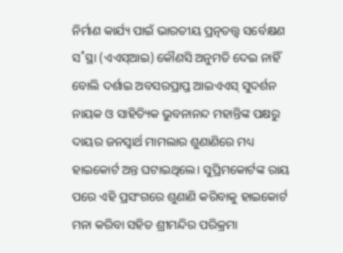ନିର୍ମାଣ କାର୍ଯ୍ୟ ପାଇଁ ଭାରତୀୟ ପ୍ରତ୍ନତତ୍ତ୍ବ ସର୍ବେକ୍ଷଣ ସ˚ସ୍ଥା (ଏଏସ୍ଆଇ) କୌଣସି ଅନୁମତି ଦେଇ ନାହିଁ ବୋଲି ଦର୍ଶାଇ ଅବସରପ୍ରାପ୍ତ ଆଇଏଏସ୍ ସୁଦର୍ଶନ ନାୟକ ଓ ସାହିତ୍ୟିକ ଭୁବନାନନ୍ଦ ମହାନ୍ତିଙ୍କ ପକ୍ଷରୁ ଦାୟର ଜନସ୍ବାର୍ଥ ମାମଲାର ଶୁଣାଣିରେ ମଧ୍ୟ ହାଇକୋର୍ଟ ଅନ୍ତ ଘଟାଇଥିଲେ। ସୁପ୍ରିମକୋର୍ଟଙ୍କ ରାୟ ପରେ ଏହି ପ୍ରସଂଗରେ ଶୁଣାଣି କରିବାକୁ ହାଇକୋର୍ଟ ମନା କରିବା ସହିତ ଶ୍ରୀମନ୍ଦିର ପରିକ୍ରମା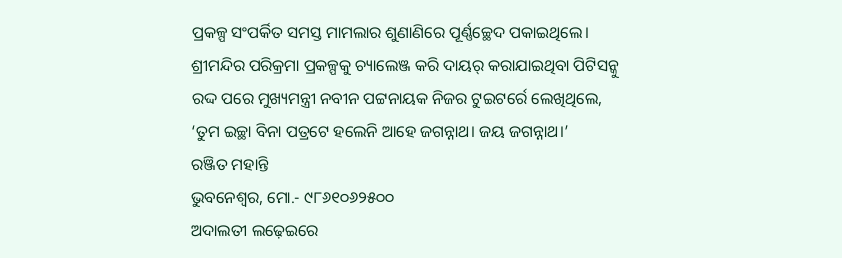ପ୍ରକଳ୍ପ ସଂପର୍କିତ ସମସ୍ତ ମାମଲାର ଶୁଣାଣିରେ ପୂର୍ଣ୍ଣଚ୍ଛେଦ ପକାଇଥିଲେ।
ଶ୍ରୀମନ୍ଦିର ପରିକ୍ରମା ପ୍ରକଳ୍ପକୁ ଚ୍ୟାଲେଞ୍ଜ କରି ଦାୟର୍ କରାଯାଇଥିବା ପିଟିସନ୍କୁ ରଦ୍ଦ ପରେ ମୁଖ୍ୟମନ୍ତ୍ରୀ ନବୀନ ପଟ୍ଟନାୟକ ନିଜର ଟୁଇଟର୍ରେ ଲେଖିଥିଲେ, ‘ତୁମ ଇଚ୍ଛା ବିନା ପତ୍ରଟେ ହଲେନି ଆହେ ଜଗନ୍ନାଥ। ଜୟ ଜଗନ୍ନାଥ।’
ରଞ୍ଜିତ ମହାନ୍ତି
ଭୁବନେଶ୍ବର, ମୋ.- ୯୮୬୧୦୬୨୫୦୦
ଅଦାଲତୀ ଲଢ଼େଇରେ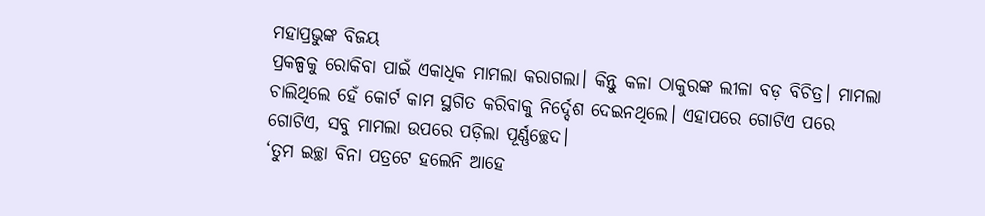ମହାପ୍ରଭୁଙ୍କ ବିଜୟ
ପ୍ରକଳ୍ପକୁ ରୋକିବା ପାଇଁ ଏକାଧିକ ମାମଲା କରାଗଲା। କିନ୍ତୁ କଳା ଠାକୁରଙ୍କ ଲୀଳା ବଡ଼ ବିଚିତ୍ର। ମାମଲା ଚାଲିଥିଲେ ହେଁ କୋର୍ଟ କାମ ସ୍ଥଗିତ କରିବାକୁ ନିର୍ଦ୍ଦେଶ ଦେଇନଥିଲେ। ଏହାପରେ ଗୋଟିଏ ପରେ ଗୋଟିଏ, ସବୁ ମାମଲା ଉପରେ ପଡ଼ିଲା ପୂର୍ଣ୍ଣଚ୍ଛେଦ।
‘ତୁମ ଇଚ୍ଛା ବିନା ପତ୍ରଟେ ହଲେନି ଆହେ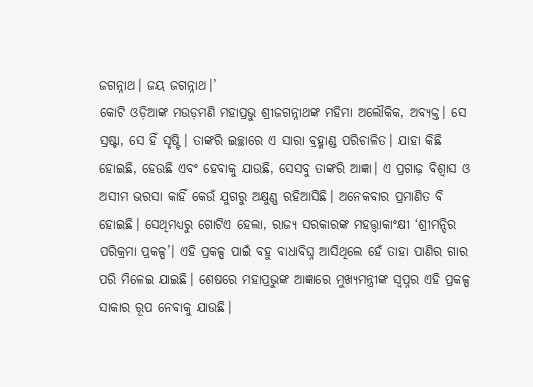ଜଗନ୍ନାଥ। ଜୟ ଜଗନ୍ନାଥ।’
କୋଟି ଓଡ଼ିଆଙ୍କ ମଉଡ଼ମଣି ମହାପ୍ରଭୁ ଶ୍ରୀଜଗନ୍ନାଥଙ୍କ ମହିମା ଅଲୌକିକ, ଅବ୍ୟକ୍ତ। ସେ ସ୍ରଷ୍ଟା, ସେ ହିଁ ସୃଷ୍ଟି। ତାଙ୍କରି ଇଚ୍ଛାରେ ଏ ସାରା ବ୍ରହ୍ମାଣ୍ଡ ପରିଚାଳିତ। ଯାହା କିଛି ହୋଇଛି, ହେଉଛି ଏବଂ ହେବାକୁ ଯାଉଛି, ସେସବୁ ତାଙ୍କରି ଆଜ୍ଞା। ଏ ପ୍ରଗାଢ଼ ବିଶ୍ବାସ ଓ ଅସୀମ ଭରସା କାହିଁ କେଉଁ ଯୁଗରୁ ଅକ୍ଷୁଣ୍ଣ ରହିଆସିଛି। ଅନେକବାର ପ୍ରମାଣିତ ବି ହୋଇଛି। ସେଥିମଧ୍ୟରୁ ଗୋଟିଏ ହେଲା, ରାଜ୍ୟ ସରକାରଙ୍କ ମହତ୍ତ୍ବାକାଂକ୍ଷୀ ‘ଶ୍ରୀମନ୍ଦିର ପରିକ୍ରମା ପ୍ରକଳ୍ପ’। ଏହି ପ୍ରକଳ୍ପ ପାଇଁ ବହୁ ବାଧାବିଘ୍ନ ଆସିଥିଲେ ହେଁ ତାହା ପାଣିର ଗାର ପରି ମିଳେଇ ଯାଇଛି। ଶେଷରେ ମହାପ୍ରଭୁଙ୍କ ଆଜ୍ଞାରେ ମୁଖ୍ୟମନ୍ତ୍ରୀଙ୍କ ସ୍ବପ୍ନର ଏହି ପ୍ରକଳ୍ପ ସାକାର ରୂପ ନେବାକୁ ଯାଉଛି।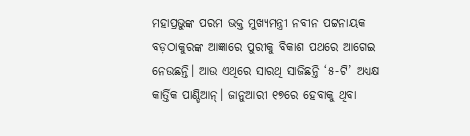ମହାପ୍ରଭୁଙ୍କ ପରମ ଭକ୍ତ ମୁଖ୍ୟମନ୍ତ୍ରୀ ନବୀନ ପଟ୍ଟନାୟକ ବଡ଼ଠାକୁରଙ୍କ ଆଜ୍ଞାରେ ପୁରୀକୁ ବିକାଶ ପଥରେ ଆଗେଇ ନେଉଛନ୍ତି। ଆଉ ଏଥିରେ ସାରଥି ସାଜିଛନ୍ତି ‘୫-ଟି’ ଅଧ୍ୟକ୍ଷ କାର୍ତ୍ତିକ ପାଣ୍ଡିଆନ୍। ଜାନୁଆରୀ ୧୭ରେ ହେବାକୁ ଥିବା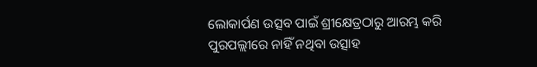ଲୋକାର୍ପଣ ଉତ୍ସବ ପାଇଁ ଶ୍ରୀକ୍ଷେତ୍ରଠାରୁ ଆରମ୍ଭ କରି ପୁରପଲ୍ଲୀରେ ନାହିଁ ନଥିବା ଉତ୍ସାହ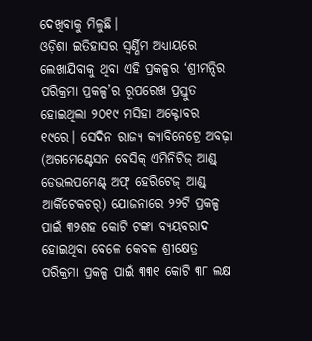ଦେଖିବାକୁ ମିଳୁଛି।
ଓଡ଼ିଶା ଇତିହାସର ସ୍ବର୍ଣ୍ଣିମ ଅଧ୍ୟାୟରେ ଲେଖାଯିବାକୁ ଥିବା ଏହି ପ୍ରକଳ୍ପର ‘ଶ୍ରୀମନ୍ଦିର ପରିକ୍ରମା ପ୍ରକଳ୍ପ’ର ରୂପରେଖ ପ୍ରସ୍ତୁତ ହୋଇଥିଲା ୨୦୧୯ ମସିହା ଅକ୍ଟୋବର ୧୯ରେ। ସେଦିନ ରାଜ୍ୟ କ୍ୟାବିନେଟ୍ରେ ଅବଢ଼ା (ଅଗମେଣ୍ଟେସନ ବେସିକ୍ ଏମିନିଟିଜ୍ ଆଣ୍ଡ୍ ଡେଭଲପମେଣ୍ଟ୍ ଅଫ୍ ହେରିଟେଜ୍ ଆଣ୍ଡ୍ ଆର୍କିଟେକଚର୍) ଯୋଜନାରେ ୨୨ଟି ପ୍ରକଳ୍ପ ପାଇଁ ୩୨ଶହ କୋଟି ଟଙ୍କା ବ୍ୟୟବରାଦ ହୋଇଥିବା ବେଳେ କେବଳ ଶ୍ରୀକ୍ଷେତ୍ର ପରିକ୍ରମା ପ୍ରକଳ୍ପ ପାଇଁ ୩୩୧ କୋଟି ୩୮ ଲକ୍ଷ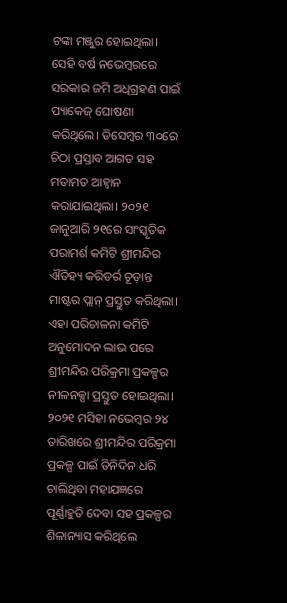ଟଙ୍କା ମଞ୍ଜୁର ହୋଇଥିଲା। ସେହି ବର୍ଷ ନଭେମ୍ବରରେ ସରକାର ଜମି ଅଧିଗ୍ରହଣ ପାଇଁ ପ୍ୟାକେଜ୍ ଘୋଷଣା କରିଥିଲେ। ଡିସେମ୍ବର ୩୦ରେ ଚିଠା ପ୍ରସ୍ତାବ ଆଗତ ସହ ମତାମତ ଆହ୍ବାନ କରାଯାଇଥିଲା। ୨୦୨୧ ଜାନୁଆରି ୨୧ରେ ସାଂସ୍କୃତିକ ପରାମର୍ଶ କମିଟି ଶ୍ରୀମନ୍ଦିର ଐତିହ୍ୟ କରିଡର୍ର ଚୂଡ଼ାନ୍ତ ମାଷ୍ଟର ପ୍ଲାନ୍ ପ୍ରସ୍ତୁତ କରିଥିଲା। ଏହା ପରିଚାଳନା କମିଟି ଅନୁମୋଦନ ଲାଭ ପରେ ଶ୍ରୀମନ୍ଦିର ପରିକ୍ରମା ପ୍ରକଳ୍ପର ନୀଳନକ୍ସା ପ୍ରସ୍ତୁତ ହୋଇଥିଲା।
୨୦୨୧ ମସିହା ନଭେମ୍ବର ୨୪ ତାରିଖରେ ଶ୍ରୀମନ୍ଦିର ପରିକ୍ରମା ପ୍ରକଳ୍ପ ପାଇଁ ତିନିଦିନ ଧରି ଚାଲିଥିବା ମହାଯଜ୍ଞରେ ପୂର୍ଣ୍ଣାହୁତି ଦେବା ସହ ପ୍ରକଳ୍ପର ଶିଳାନ୍ୟାସ କରିଥିଲେ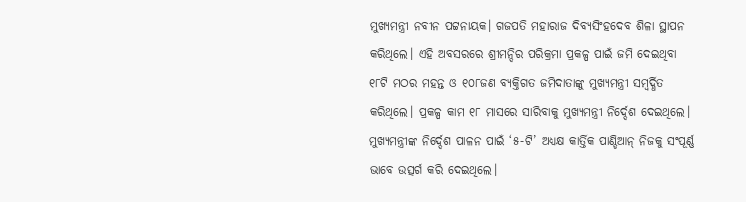ମୁଖ୍ୟମନ୍ତ୍ରୀ ନବୀନ ପଟ୍ଟନାୟକ। ଗଜପତି ମହାରାଜ ଦିବ୍ୟସିଂହଦେବ ଶିଳା ସ୍ଥାପନ କରିଥିଲେ। ଏହି ଅବସରରେ ଶ୍ରୀମନ୍ଦିର ପରିକ୍ରମା ପ୍ରକଳ୍ପ ପାଇଁ ଜମି ଦେଇଥିବା ୧୮ଟି ମଠର ମହନ୍ତ ଓ ୧୦୮ଜଣ ବ୍ୟକ୍ତିଗତ ଜମିଦାତାଙ୍କୁ ମୁଖ୍ୟମନ୍ତ୍ରୀ ସମ୍ବର୍ଦ୍ଧିତ କରିଥିଲେ। ପ୍ରକଳ୍ପ କାମ ୧୮ ମାସରେ ସାରିବାକୁ ମୁଖ୍ୟମନ୍ତ୍ରୀ ନିର୍ଦ୍ଦେଶ ଦେଇଥିଲେ। ମୁଖ୍ୟମନ୍ତ୍ରୀଙ୍କ ନିର୍ଦ୍ଦେଶ ପାଳନ ପାଇଁ ‘୫-ଟି’ ଅଧ୍ୟକ୍ଷ କାର୍ତ୍ତିକ ପାଣ୍ଡିଆନ୍ ନିଜକୁ ସଂପୂର୍ଣ୍ଣ ଭାବେ ଉତ୍ସର୍ଗ କରି ଦେଇଥିଲେ।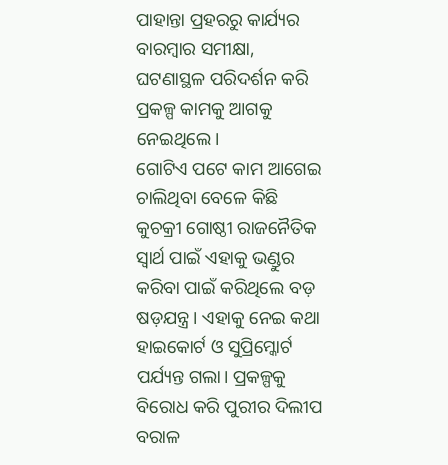ପାହାନ୍ତା ପ୍ରହରରୁ କାର୍ଯ୍ୟର ବାରମ୍ବାର ସମୀକ୍ଷା, ଘଟଣାସ୍ଥଳ ପରିଦର୍ଶନ କରି ପ୍ରକଳ୍ପ କାମକୁ ଆଗକୁ ନେଇଥିଲେ।
ଗୋଟିଏ ପଟେ କାମ ଆଗେଇ ଚାଲିଥିବା ବେଳେ କିଛି କୁଚକ୍ରୀ ଗୋଷ୍ଠୀ ରାଜନୈତିକ ସ୍ବାର୍ଥ ପାଇଁ ଏହାକୁ ଭଣ୍ଡୁର କରିବା ପାଇଁ କରିଥିଲେ ବଡ଼ ଷଡ଼ଯନ୍ତ୍ର। ଏହାକୁ ନେଇ କଥା ହାଇକୋର୍ଟ ଓ ସୁପ୍ରିମ୍କୋର୍ଟ ପର୍ଯ୍ୟନ୍ତ ଗଲା। ପ୍ରକଳ୍ପକୁ ବିରୋଧ କରି ପୁରୀର ଦିଲୀପ ବରାଳ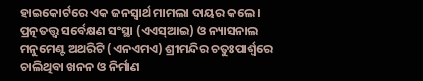ହାଇକୋର୍ଟରେ ଏକ ଜନସ୍ବାର୍ଥ ମାମଲା ଦାୟର କଲେ। ପ୍ରତ୍ନତତ୍ତ୍ବ ସର୍ବେକ୍ଷଣ ସଂସ୍ଥା (ଏଏସ୍ଆଇ) ଓ ନ୍ୟାସନାଲ ମନୁମେଣ୍ଟ ଅଥରିଟି (ଏନଏମଏ) ଶ୍ରୀମନ୍ଦିର ଚତୁଃପାର୍ଶ୍ବରେ ଚାଲିଥିବା ଖନନ ଓ ନିର୍ମାଣ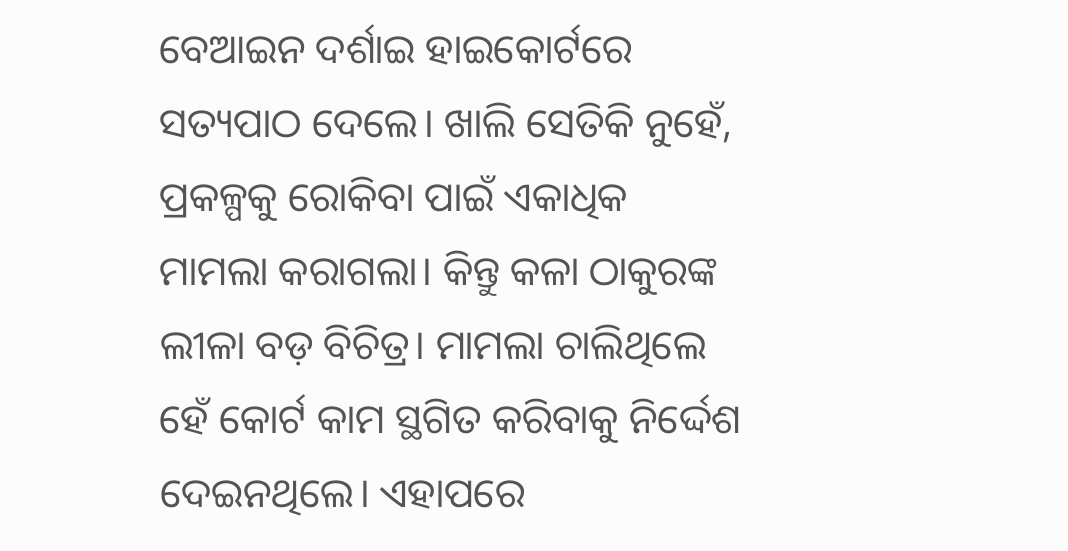ବେଆଇନ ଦର୍ଶାଇ ହାଇକୋର୍ଟରେ ସତ୍ୟପାଠ ଦେଲେ। ଖାଲି ସେତିକି ନୁହେଁ, ପ୍ରକଳ୍ପକୁ ରୋକିବା ପାଇଁ ଏକାଧିକ ମାମଲା କରାଗଲା। କିନ୍ତୁ କଳା ଠାକୁରଙ୍କ ଲୀଳା ବଡ଼ ବିଚିତ୍ର। ମାମଲା ଚାଲିଥିଲେ ହେଁ କୋର୍ଟ କାମ ସ୍ଥଗିତ କରିବାକୁ ନିର୍ଦ୍ଦେଶ ଦେଇନଥିଲେ। ଏହାପରେ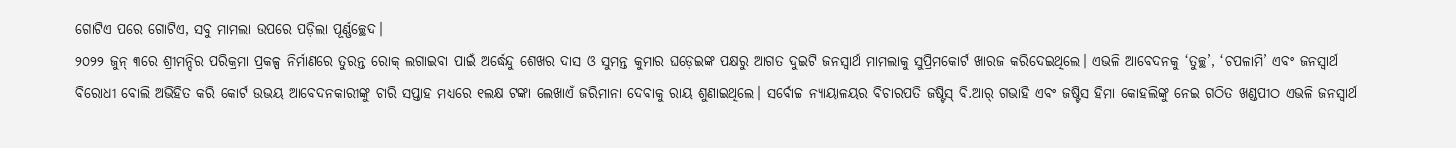ଗୋଟିଏ ପରେ ଗୋଟିଏ, ସବୁ ମାମଲା ଉପରେ ପଡ଼ିଲା ପୂର୍ଣ୍ଣଚ୍ଛେଦ।
୨୦୨୨ ଜୁନ୍ ୩ରେ ଶ୍ରୀମନ୍ଦିର ପରିକ୍ରମା ପ୍ରକଳ୍ପ ନିର୍ମାଣରେ ତୁରନ୍ତ ରୋକ୍ ଲଗାଇବା ପାଇଁ ଅର୍ଦ୍ଧେନ୍ଦୁ ଶେଖର ଦାସ ଓ ସୁମନ୍ତ କୁମାର ଘଡ଼େଇଙ୍କ ପକ୍ଷରୁ ଆଗତ ଦୁଇଟି ଜନସ୍ବାର୍ଥ ମାମଲାକୁ ସୁପ୍ରିମକୋର୍ଟ ଖାରଜ କରିଦେଇଥିଲେ। ଏଭଳି ଆବେଦନକୁ ‘ତୁଚ୍ଛ’, ‘ଚପଳାମି’ ଏବଂ ଜନସ୍ବାର୍ଥ ବିରୋଧୀ ବୋଲି ଅଭିହିତ କରି କୋର୍ଟ ଉଭୟ ଆବେଦନକାରୀଙ୍କୁ ଚାରି ସପ୍ତାହ ମଧ୍ୟରେ ୧ଲକ୍ଷ ଟଙ୍କା ଲେଖାଏଁ ଜରିମାନା ଦେବାକୁ ରାୟ ଶୁଣାଇଥିଲେ। ସର୍ବୋଚ୍ଚ ନ୍ୟାୟାଳୟର ବିଚାରପତି ଜଷ୍ଟିସ୍ ବି.ଆର୍ ଗଭାହି ଏବଂ ଜଷ୍ଟିସ ହିମା କୋହଲିଙ୍କୁ ନେଇ ଗଠିତ ଖଣ୍ଡପୀଠ ଏଭଳି ଜନସ୍ବାର୍ଥ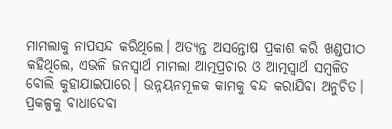ମାମଲାକୁ ନାପସନ୍ଦ କରିଥିଲେ। ଅତ୍ୟନ୍ତ ଅସନ୍ତୋଷ ପ୍ରକାଶ କରି ଖଣ୍ଡପୀଠ କହିଥିଲେ, ଏଭଳି ଜନସ୍ବାର୍ଥ ମାମଲା ଆତ୍ମପ୍ରଚାର ଓ ଆତ୍ମସ୍ବାର୍ଥ ସମ୍ବଳିତ ବୋଲି କୁହାଯାଇପାରେ। ଉନ୍ନୟନମୂଳକ କାମକୁ ବନ୍ଦ କରାଯିବା ଅନୁଚିତ। ପ୍ରକଳ୍ପକୁ ବାଧାଦେବା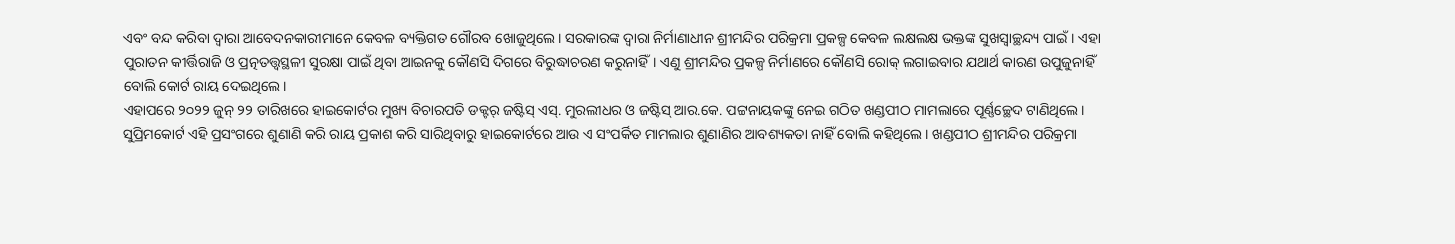ଏବଂ ବନ୍ଦ କରିବା ଦ୍ୱାରା ଆବେଦନକାରୀମାନେ କେବଳ ବ୍ୟକ୍ତିଗତ ଗୌରବ ଖୋଜୁଥିଲେ। ସରକାରଙ୍କ ଦ୍ବାରା ନିର୍ମାଣାଧୀନ ଶ୍ରୀମନ୍ଦିର ପରିକ୍ରମା ପ୍ରକଳ୍ପ କେବଳ ଲକ୍ଷଲକ୍ଷ ଭକ୍ତଙ୍କ ସୁଖସ୍ବାଚ୍ଛନ୍ଦ୍ୟ ପାଇଁ। ଏହା ପୁରାତନ କୀର୍ତ୍ତିରାଜି ଓ ପ୍ରତ୍ନତତ୍ତ୍ବସ୍ଥଳୀ ସୁରକ୍ଷା ପାଇଁ ଥିବା ଆଇନକୁ କୌଣସି ଦିଗରେ ବିରୁଦ୍ଧାଚରଣ କରୁନାହିଁ। ଏଣୁ ଶ୍ରୀମନ୍ଦିର ପ୍ରକଳ୍ପ ନିର୍ମାଣରେ କୌଣସି ରୋକ୍ ଲଗାଇବାର ଯଥାର୍ଥ କାରଣ ଉପୁଜୁନାହିଁ ବୋଲି କୋର୍ଟ ରାୟ ଦେଇଥିଲେ।
ଏହାପରେ ୨୦୨୨ ଜୁନ୍ ୨୨ ତାରିଖରେ ହାଇକୋର୍ଟର ମୁଖ୍ୟ ବିଚାରପତି ଡକ୍ଟର୍ ଜଷ୍ଟିସ୍ ଏସ୍. ମୁରଲୀଧର ଓ ଜଷ୍ଟିସ୍ ଆର.କେ. ପଟ୍ଟନାୟକଙ୍କୁ ନେଇ ଗଠିତ ଖଣ୍ଡପୀଠ ମାମଲାରେ ପୂର୍ଣ୍ଣଚ୍ଛେଦ ଟାଣିଥିଲେ। ସୁପ୍ରିମକୋର୍ଟ ଏହି ପ୍ରସଂଗରେ ଶୁଣାଣି କରି ରାୟ ପ୍ରକାଶ କରି ସାରିଥିବାରୁ ହାଇକୋର୍ଟରେ ଆଉ ଏ ସଂପର୍କିତ ମାମଲାର ଶୁଣାଣିର ଆବଶ୍ୟକତା ନାହିଁ ବୋଲି କହିଥିଲେ। ଖଣ୍ଡପୀଠ ଶ୍ରୀମନ୍ଦିର ପରିକ୍ରମା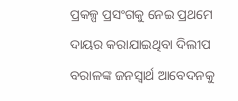ପ୍ରକଳ୍ପ ପ୍ରସଂଗକୁ ନେଇ ପ୍ରଥମେ ଦାୟର କରାଯାଇଥିବା ଦିଲୀପ ବରାଳଙ୍କ ଜନସ୍ବାର୍ଥ ଆବେଦନକୁ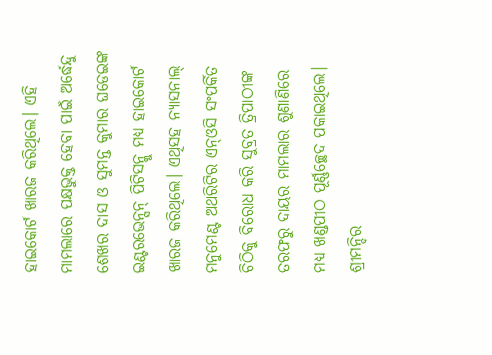ହାଇକୋର୍ଟ ଖାରଜ କରିଥିଲେ। ଏହି ମାମଲାରେ ପକ୍ଷଭୁକ୍ତ ହେବା ପାଇଁ ଅର୍ଦ୍ଧେନ୍ଦୁ ଶେଖର ଦାସ ଓ ସୁମନ୍ତ କୁମାର ଘଡେଇଙ୍କ ଇଣ୍ଟରଭେନ୍ସନ୍ ପିଟିସନ୍କୁ ମଧ୍ୟ ହାଇକୋର୍ଟ ଖାରଜ କରିଥିଲେ। ଏଥିସହ ନ୍ୟାସନାଲ୍ ମନୁମେଣ୍ଟ ଅଥରିଟିର ଏନ୍ଓସି ସଂପର୍କିତ ଚିଠିକୁ ବିରୋଧ କରି ସୁବ୍ରତ ତ୍ରିପାଠୀଙ୍କ ତରଫରୁ ଦାୟର ମାମଲାର ଶୁଣାଣିରେ ମଧ୍ୟ ଖଣ୍ଡପୀଠ ପୂର୍ଣ୍ଣଚ୍ଛେଦ ପକାଇଥିଲେ। ଶ୍ରୀମନ୍ଦିର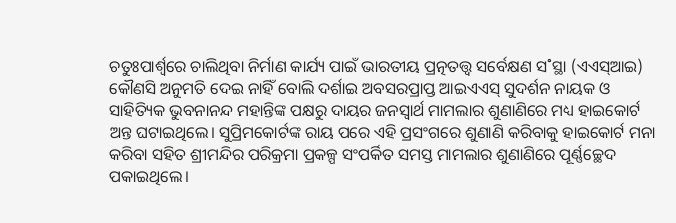ଚତୁଃପାର୍ଶ୍ବରେ ଚାଲିଥିବା ନିର୍ମାଣ କାର୍ଯ୍ୟ ପାଇଁ ଭାରତୀୟ ପ୍ରତ୍ନତତ୍ତ୍ବ ସର୍ବେକ୍ଷଣ ସ˚ସ୍ଥା (ଏଏସ୍ଆଇ) କୌଣସି ଅନୁମତି ଦେଇ ନାହିଁ ବୋଲି ଦର୍ଶାଇ ଅବସରପ୍ରାପ୍ତ ଆଇଏଏସ୍ ସୁଦର୍ଶନ ନାୟକ ଓ ସାହିତ୍ୟିକ ଭୁବନାନନ୍ଦ ମହାନ୍ତିଙ୍କ ପକ୍ଷରୁ ଦାୟର ଜନସ୍ବାର୍ଥ ମାମଲାର ଶୁଣାଣିରେ ମଧ୍ୟ ହାଇକୋର୍ଟ ଅନ୍ତ ଘଟାଇଥିଲେ। ସୁପ୍ରିମକୋର୍ଟଙ୍କ ରାୟ ପରେ ଏହି ପ୍ରସଂଗରେ ଶୁଣାଣି କରିବାକୁ ହାଇକୋର୍ଟ ମନା କରିବା ସହିତ ଶ୍ରୀମନ୍ଦିର ପରିକ୍ରମା ପ୍ରକଳ୍ପ ସଂପର୍କିତ ସମସ୍ତ ମାମଲାର ଶୁଣାଣିରେ ପୂର୍ଣ୍ଣଚ୍ଛେଦ ପକାଇଥିଲେ।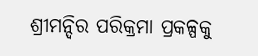ଶ୍ରୀମନ୍ଦିର ପରିକ୍ରମା ପ୍ରକଳ୍ପକୁ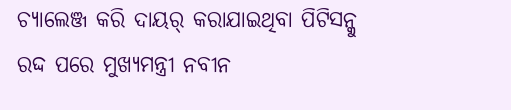ଚ୍ୟାଲେଞ୍ଜ କରି ଦାୟର୍ କରାଯାଇଥିବା ପିଟିସନ୍କୁ ରଦ୍ଦ ପରେ ମୁଖ୍ୟମନ୍ତ୍ରୀ ନବୀନ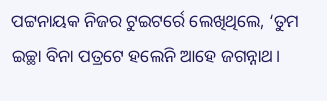ପଟ୍ଟନାୟକ ନିଜର ଟୁଇଟର୍ରେ ଲେଖିଥିଲେ, ‘ତୁମ ଇଚ୍ଛା ବିନା ପତ୍ରଟେ ହଲେନି ଆହେ ଜଗନ୍ନାଥ।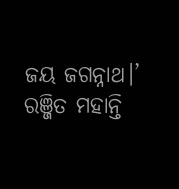ଜୟ ଜଗନ୍ନାଥ।’
ରଞ୍ଜିତ ମହାନ୍ତି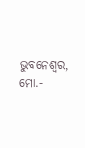ଭୁବନେଶ୍ବର, ମୋ.-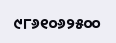୯୮୬୧୦୬୨୫୦୦